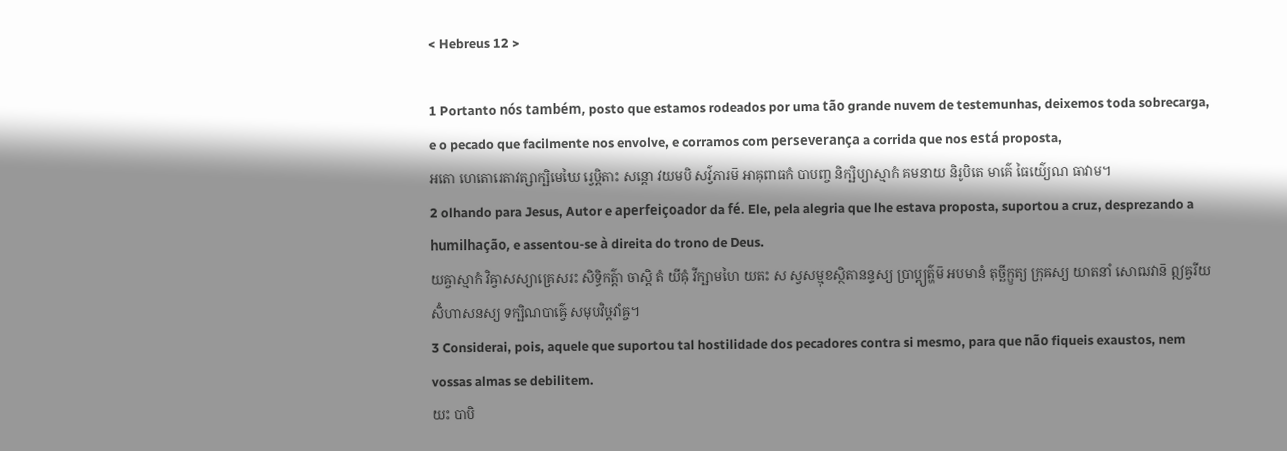< Hebreus 12 >

1 Portanto nós também, posto que estamos rodeados por uma tão grande nuvem de testemunhas, deixemos toda sobrecarga, e o pecado que facilmente nos envolve, e corramos com perseverança a corrida que nos está proposta,
អតោ ហេតោរេតាវត្សាក្ឞិមេឃៃ រ្វេឞ្ដិតាះ សន្តោ វយមបិ សវ៌្វភារម៑ អាឝុពាធកំ បាបញ្ច និក្ឞិប្យាស្មាកំ គមនាយ និរូបិតេ មាគ៌េ ធៃយ៌្យេណ ធាវាម។
2 olhando para Jesus, Autor e aperfeiçoador da fé. Ele, pela alegria que lhe estava proposta, suportou a cruz, desprezando a humilhação, e assentou-se à direita do trono de Deus.
យឝ្ចាស្មាកំ វិឝ្វាសស្យាគ្រេសរះ សិទ្ធិកត៌្តា ចាស្តិ តំ យីឝុំ វីក្ឞាមហៃ យតះ ស ស្វសម្មុខស្ថិតានន្ទស្យ ប្រាប្ត្យត៌្ហម៑ អបមានំ តុច្ឆីក្ឫត្យ ក្រុឝស្យ យាតនាំ សោឍវាន៑ ឦឝ្វរីយសិំហាសនស្យ ទក្ឞិណបាឝ៌្វេ សមុបវិឞ្ដវាំឝ្ច។
3 Considerai, pois, aquele que suportou tal hostilidade dos pecadores contra si mesmo, para que não fiqueis exaustos, nem vossas almas se debilitem.
យះ បាបិ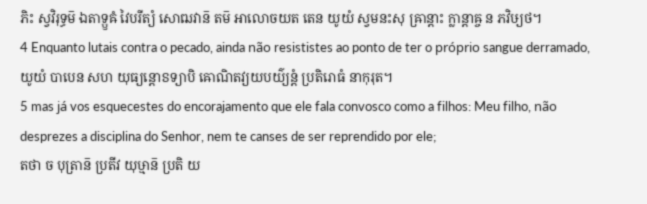ភិះ ស្វវិរុទ្ធម៑ ឯតាទ្ឫឝំ វៃបរីត្យំ សោឍវាន៑ តម៑ អាលោចយត តេន យូយំ ស្វមនះសុ ឝ្រាន្តាះ ក្លាន្តាឝ្ច ន ភវិឞ្យថ។
4 Enquanto lutais contra o pecado, ainda não resististes ao ponto de ter o próprio sangue derramado,
យូយំ បាបេន សហ យុធ្យន្តោៜទ្យាបិ ឝោណិតវ្យយបយ៌្យន្តំ ប្រតិរោធំ នាកុរុត។
5 mas já vos esquecestes do encorajamento que ele fala convosco como a filhos: Meu filho, não desprezes a disciplina do Senhor, nem te canses de ser reprendido por ele;
តថា ច បុត្រាន៑ ប្រតីវ យុឞ្មាន៑ ប្រតិ យ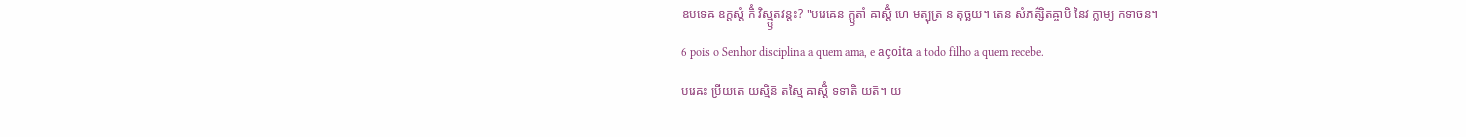ឧបទេឝ ឧក្តស្តំ កិំ វិស្ម្ឫតវន្តះ? "បរេឝេន ក្ឫតាំ ឝាស្តិំ ហេ មត្បុត្រ ន តុច្ឆយ។ តេន សំភត៌្សិតឝ្ចាបិ នៃវ ក្លាម្យ កទាចន។
6 pois o Senhor disciplina a quem ama, e açoita a todo filho a quem recebe.
បរេឝះ ប្រីយតេ យស្មិន៑ តស្មៃ ឝាស្តិំ ទទាតិ យត៑។ យ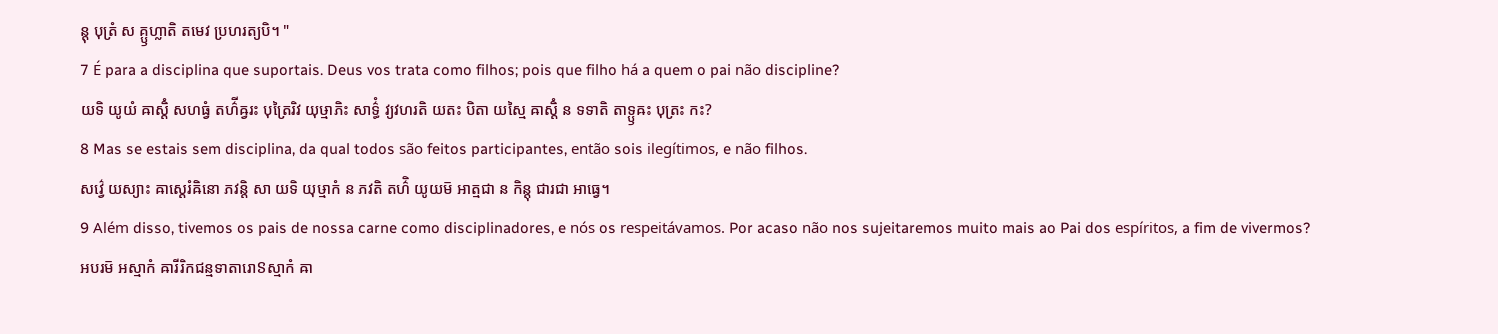ន្តុ បុត្រំ ស គ្ឫហ្លាតិ តមេវ ប្រហរត្យបិ។ "
7 É para a disciplina que suportais. Deus vos trata como filhos; pois que filho há a quem o pai não discipline?
យទិ យូយំ ឝាស្តិំ សហធ្វំ តហ៌ីឝ្វរះ បុត្រៃរិវ យុឞ្មាភិះ សាទ៌្ធំ វ្យវហរតិ យតះ បិតា យស្មៃ ឝាស្តិំ ន ទទាតិ តាទ្ឫឝះ បុត្រះ កះ?
8 Mas se estais sem disciplina, da qual todos são feitos participantes, então sois ilegítimos, e não filhos.
សវ៌្វេ យស្យាះ ឝាស្តេរំឝិនោ ភវន្តិ សា យទិ យុឞ្មាកំ ន ភវតិ តហ៌ិ យូយម៑ អាត្មជា ន កិន្តុ ជារជា អាធ្វេ។
9 Além disso, tivemos os pais de nossa carne como disciplinadores, e nós os respeitávamos. Por acaso não nos sujeitaremos muito mais ao Pai dos espíritos, a fim de vivermos?
អបរម៑ អស្មាកំ ឝារីរិកជន្មទាតារោៜស្មាកំ ឝា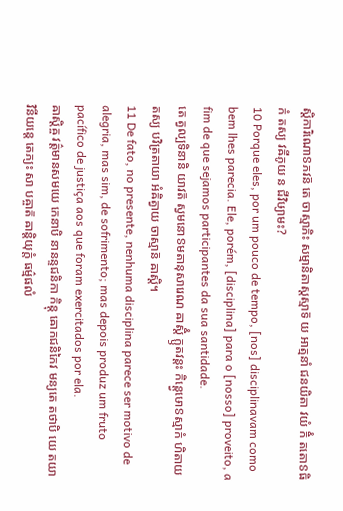ស្តិការិណោៜភវន៑ តេ ចាស្មាភិះ សម្មានិតាស្តស្មាទ៑ យ អាត្មនាំ ជនយិតា វយំ កិំ តតោៜធិកំ តស្យ វឝីភូយ ន ជីវិឞ្យាមះ?
10 Porque eles, por um pouco de tempo, [nos] disciplinavam como bem lhes parecia. Ele, porém, [disciplina] para o [nosso] proveito, a fim de que sejamos participantes da sua santidade.
តេ ត្វល្បទិនានិ យាវត៑ ស្វមនោៜមតានុសារេណ ឝាស្តិំ ក្ឫតវន្តះ កិន្ត្វេឞោៜស្មាកំ ហិតាយ តស្យ បវិត្រតាយា អំឝិត្វាយ ចាស្មាន៑ ឝាស្តិ។
11 De fato, no presente, nenhuma disciplina parece ser motivo de alegria, mas sim, de sofrimento; mas depois produz um fruto pacífico de justiça aos que foram exercitados por ela.
ឝាស្តិឝ្ច វត៌្តមានសមយេ កេនាបិ នានន្ទជនិកា កិន្តុ ឝោកជនិកៃវ មន្យតេ តថាបិ យេ តយា វិនីយន្តេ តេភ្យះ សា បឝ្ចាត៑ ឝាន្តិយុក្តំ ធម៌្មផលំ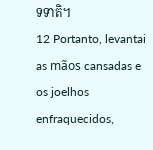ទទាតិ។
12 Portanto, levantai as mãos cansadas e os joelhos enfraquecidos,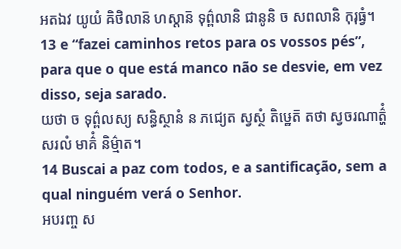អតឯវ យូយំ ឝិថិលាន៑ ហស្តាន៑ ទុព៌្ពលានិ ជានូនិ ច សពលានិ កុរុធ្វំ។
13 e “fazei caminhos retos para os vossos pés”, para que o que está manco não se desvie, em vez disso, seja sarado.
យថា ច ទុព៌្ពលស្យ សន្ធិស្ថានំ ន ភជ្យេត ស្វស្ថំ តិឞ្ឋេត៑ តថា ស្វចរណាត៌្ហំ សរលំ មាគ៌ំ និម៌្មាត។
14 Buscai a paz com todos, e a santificação, sem a qual ninguém verá o Senhor.
អបរញ្ច ស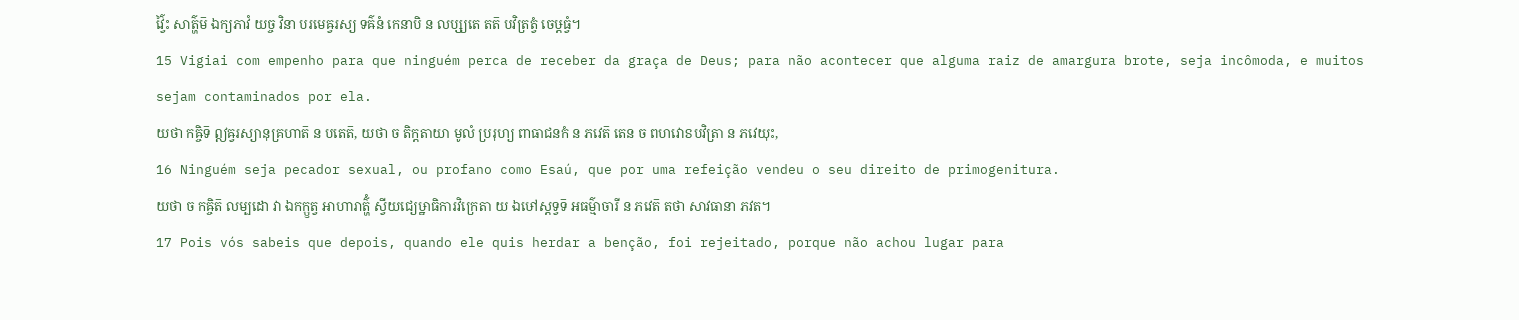វ៌្វៃះ សាត៌្ហម៑ ឯក្យភាវំ យច្ច វិនា បរមេឝ្វរស្យ ទឝ៌នំ កេនាបិ ន លប្ស្យតេ តត៑ បវិត្រត្វំ ចេឞ្ដធ្វំ។
15 Vigiai com empenho para que ninguém perca de receber da graça de Deus; para não acontecer que alguma raiz de amargura brote, seja incômoda, e muitos sejam contaminados por ela.
យថា កឝ្ចិទ៑ ឦឝ្វរស្យានុគ្រហាត៑ ន បតេត៑, យថា ច តិក្តតាយា មូលំ ប្ររុហ្យ ពាធាជនកំ ន ភវេត៑ តេន ច ពហវោៜបវិត្រា ន ភវេយុះ,
16 Ninguém seja pecador sexual, ou profano como Esaú, que por uma refeição vendeu o seu direito de primogenitura.
យថា ច កឝ្ចិត៑ លម្បដោ វា ឯកក្ឫត្វ អាហារាត៌្ហំ ស្វីយជ្យេឞ្ឋាធិការវិក្រេតា យ ឯឞៅស្តទ្វទ៑ អធម៌្មាចារី ន ភវេត៑ តថា សាវធានា ភវត។
17 Pois vós sabeis que depois, quando ele quis herdar a benção, foi rejeitado, porque não achou lugar para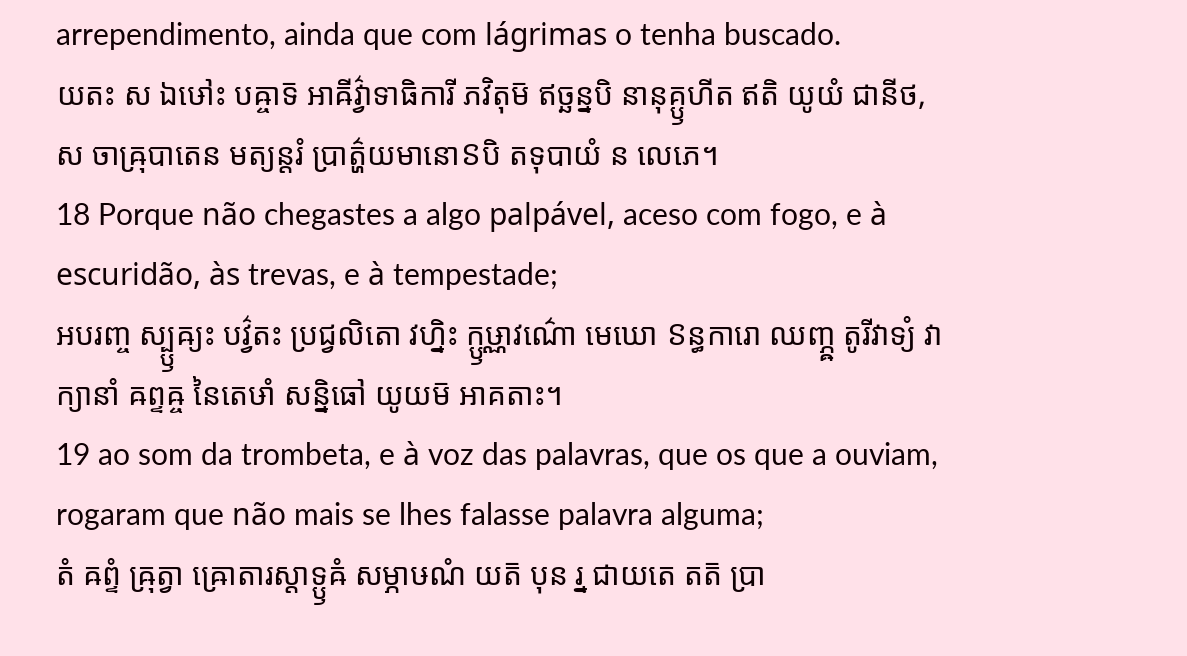arrependimento, ainda que com lágrimas o tenha buscado.
យតះ ស ឯឞៅះ បឝ្ចាទ៑ អាឝីវ៌្វាទាធិការី ភវិតុម៑ ឥច្ឆន្នបិ នានុគ្ឫហីត ឥតិ យូយំ ជានីថ, ស ចាឝ្រុបាតេន មត្យន្តរំ ប្រាត៌្ហយមានោៜបិ តទុបាយំ ន លេភេ។
18 Porque não chegastes a algo palpável, aceso com fogo, e à escuridão, às trevas, e à tempestade;
អបរញ្ច ស្ប្ឫឝ្យះ បវ៌្វតះ ប្រជ្វលិតោ វហ្និះ ក្ឫឞ្ណាវណ៌ោ មេឃោ ៜន្ធការោ ឈញ្ភ្ឝ តូរីវាទ្យំ វាក្យានាំ ឝព្ទឝ្ច នៃតេឞាំ សន្និធៅ យូយម៑ អាគតាះ។
19 ao som da trombeta, e à voz das palavras, que os que a ouviam, rogaram que não mais se lhes falasse palavra alguma;
តំ ឝព្ទំ ឝ្រុត្វា ឝ្រោតារស្តាទ្ឫឝំ សម្ភាឞណំ យត៑ បុន រ្ន ជាយតេ តត៑ ប្រា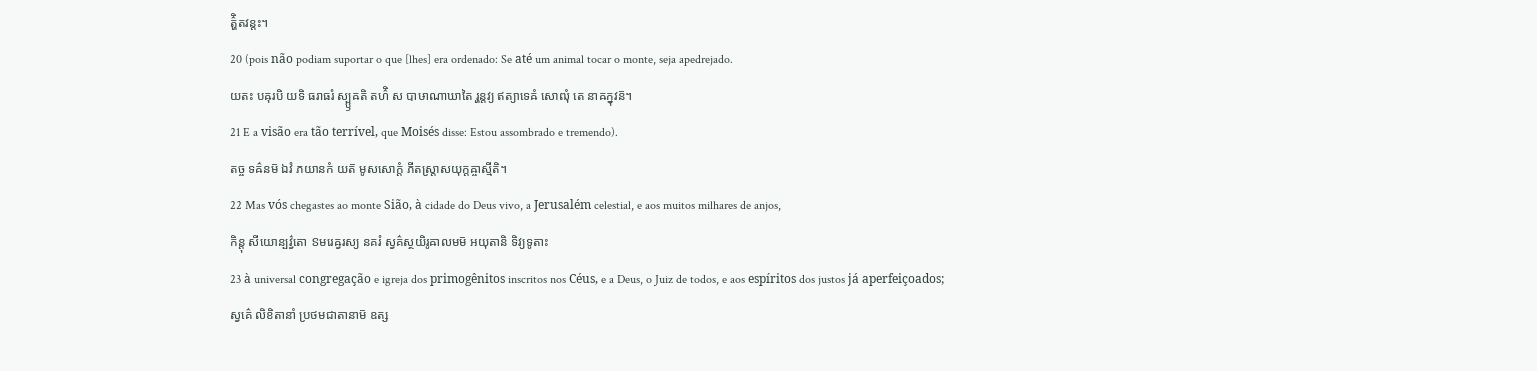ត៌្ហិតវន្តះ។
20 (pois não podiam suportar o que [lhes] era ordenado: Se até um animal tocar o monte, seja apedrejado.
យតះ បឝុរបិ យទិ ធរាធរំ ស្ប្ឫឝតិ តហ៌ិ ស បាឞាណាឃាតៃ រ្ហន្តវ្យ ឥត្យាទេឝំ សោឍុំ តេ នាឝក្នុវន៑។
21 E a visão era tão terrível, que Moisés disse: Estou assombrado e tremendo).
តច្ច ទឝ៌នម៑ ឯវំ ភយានកំ យត៑ មូសសោក្តំ ភីតស្ត្រាសយុក្តឝ្ចាស្មីតិ។
22 Mas vós chegastes ao monte Sião, à cidade do Deus vivo, a Jerusalém celestial, e aos muitos milhares de anjos,
កិន្តុ សីយោន្បវ៌្វតោ ៜមរេឝ្វរស្យ នគរំ ស្វគ៌ស្ថយិរូឝាលមម៑ អយុតានិ ទិវ្យទូតាះ
23 à universal congregação e igreja dos primogênitos inscritos nos Céus, e a Deus, o Juiz de todos, e aos espíritos dos justos já aperfeiçoados;
ស្វគ៌េ លិខិតានាំ ប្រថមជាតានាម៑ ឧត្ស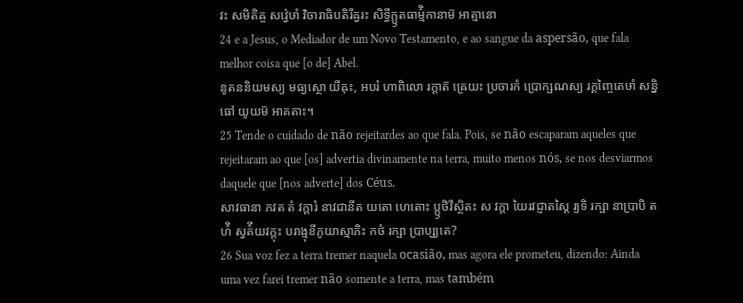វះ សមិតិឝ្ច សវ៌្វេឞាំ វិចារាធិបតិរីឝ្វរះ សិទ្ធីក្ឫតធាម៌្មិកានាម៑ អាត្មានោ
24 e a Jesus, o Mediador de um Novo Testamento, e ao sangue da aspersão, que fala melhor coisa que [o de] Abel.
នូតននិយមស្យ មធ្យស្ថោ យីឝុះ, អបរំ ហាពិលោ រក្តាត៑ ឝ្រេយះ ប្រចារកំ ប្រោក្ឞណស្យ រក្តញ្ចៃតេឞាំ សន្និធៅ យូយម៑ អាគតាះ។
25 Tende o cuidado de não rejeitardes ao que fala. Pois, se não escaparam aqueles que rejeitaram ao que [os] advertia divinamente na terra, muito menos nós, se nos desviarmos daquele que [nos adverte] dos Céus.
សាវធានា ភវត តំ វក្តារំ នាវជានីត យតោ ហេតោះ ប្ឫថិវីស្ថិតះ ស វក្តា យៃរវជ្ញាតស្តៃ រ្យទិ រក្ឞា នាប្រាបិ តហ៌ិ ស្វគ៌ីយវក្តុះ បរាង្មុខីភូយាស្មាភិះ កថំ រក្ឞា ប្រាប្ស្យតេ?
26 Sua voz fez a terra tremer naquela ocasião, mas agora ele prometeu, dizendo: Ainda uma vez farei tremer não somente a terra, mas também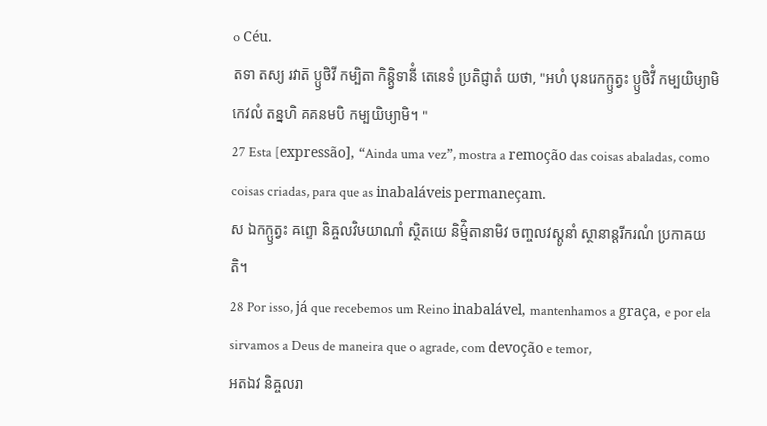o Céu.
តទា តស្យ រវាត៑ ប្ឫថិវី កម្បិតា កិន្ត្វិទានីំ តេនេទំ ប្រតិជ្ញាតំ យថា, "អហំ បុនរេកក្ឫត្វះ ប្ឫថិវីំ កម្បយិឞ្យាមិ កេវលំ តន្នហិ គគនមបិ កម្បយិឞ្យាមិ។ "
27 Esta [expressão], “Ainda uma vez”, mostra a remoção das coisas abaladas, como coisas criadas, para que as inabaláveis permaneçam.
ស ឯកក្ឫត្វះ ឝព្ទោ និឝ្ចលវិឞយាណាំ ស្ថិតយេ និម៌្មិតានាមិវ ចញ្ចលវស្តូនាំ ស្ថានាន្តរីករណំ ប្រកាឝយតិ។
28 Por isso, já que recebemos um Reino inabalável, mantenhamos a graça, e por ela sirvamos a Deus de maneira que o agrade, com devoção e temor,
អតឯវ និឝ្ចលរា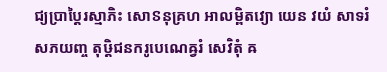ជ្យប្រាប្តៃរស្មាភិះ សោៜនុគ្រហ អាលម្ពិតវ្យោ យេន វយំ សាទរំ សភយញ្ច តុឞ្ដិជនករូបេណេឝ្វរំ សេវិតុំ ឝ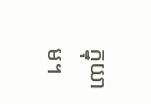ក្នុយាម។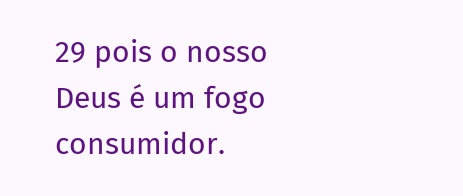29 pois o nosso Deus é um fogo consumidor.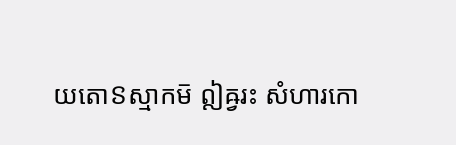យតោៜស្មាកម៑ ឦឝ្វរះ សំហារកោ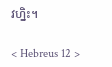វហ្និះ។

< Hebreus 12 >